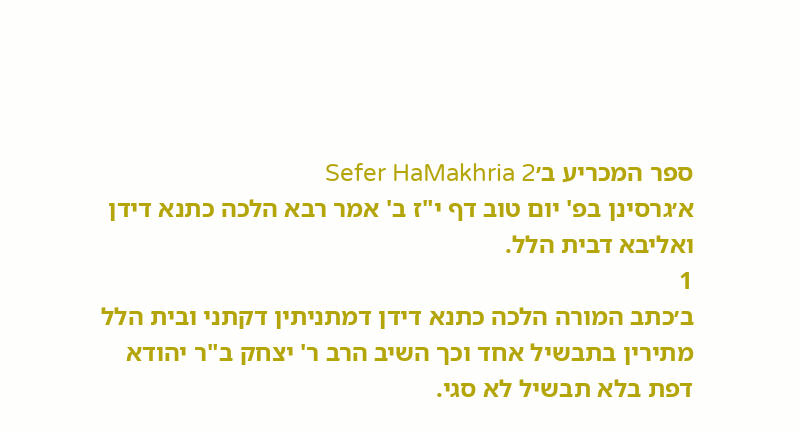ספר המכריע ב׳Sefer HaMakhria 2
א׳גרסינן בפ' יום טוב דף י"ז ב' אמר רבא הלכה כתנא דידן ואליבא דבית הלל.
1
ב׳כתב המורה הלכה כתנא דידן דמתניתין דקתני ובית הלל מתירין בתבשיל אחד וכך השיב הרב ר' יצחק ב"ר יהודא דפת בלא תבשיל לא סגי.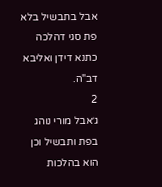אבל בתבשיל בלא פת סגי דהלכה כתנא דידן ואליבא דב"ה.
2
ג׳אבל מורי נוהג בפת ותבשיל וכן הוא בהלכות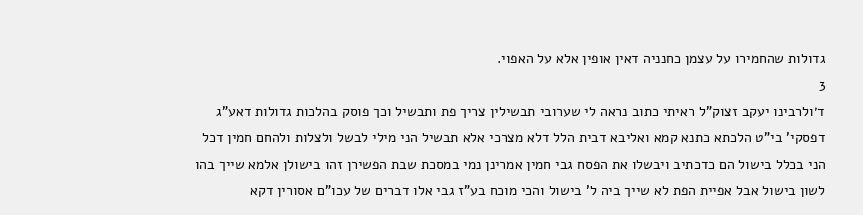גדולות שהחמירו על עצמן כחנניה דאין אופין אלא על האפוי.
3
ד׳ולרבינו יעקב זצוק"ל ראיתי כתוב נראה לי שערובי תבשילין צריך פת ותבשיל וכך פוסק בהלכות גדולות דאע"ג דפסקי' בי"ט הלכתא כתנא קמא ואליבא דבית הלל דלא מצרכי אלא תבשיל הני מילי לבשל ולצלות ולהחם חמין דכל הני בכלל בישול הם כדכתיב ויבשלו את הפסח גבי חמין אמרינן נמי במסכת שבת הפשירן זהו בישולן אלמא שייך בהו לשון בישול אבל אפיית הפת לא שייך ביה ל' בישול והכי מוכח בע"ז גבי אלו דברים של עכו"ם אסורין דקא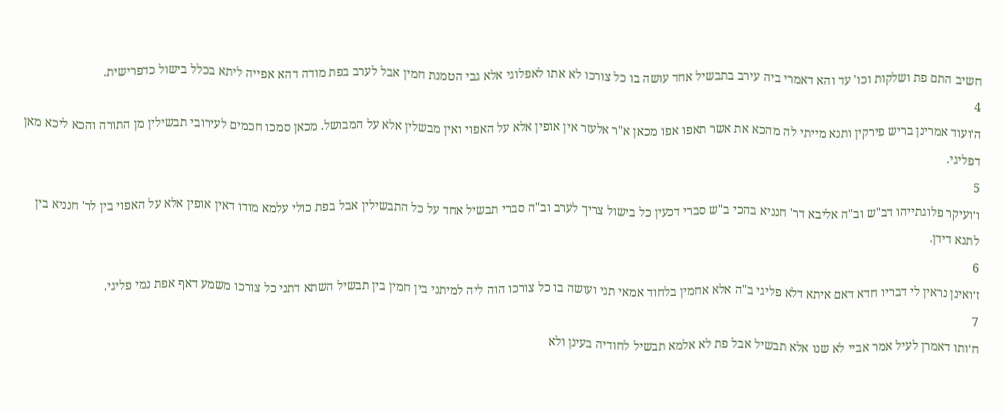חשיב התם פת ושלקות וכו' עד והא דאמרי ביה עירב בתבשיל אחד עושה בו כל צורכו לא אתו לאפלוגי אלא גבי הטמנת חמין אבל לערב בפת מודה דהא אפייה ליתא בכלל בישול כדפרישית.
4
ה׳ועוד אמרינן בריש פירקין ותנא מייתי לה מהכא את אשר תאפו אפו מכאן א"ר אלעזר אין אופין אלא על האפוי ואין מבשלין אלא על המבושל. מכאן סמכו חכמים לעירובי תבשילין מן התורה והכא ליכא מאן דפליגי.
5
ו׳ועיקר פלוגתייהו דב"ש וב"ה אליבא דר' חנניא בהכי ב"ש סברי דכעין כל בישול צריך לערב וב"ה סברי תבשיל אחד על כל התבשילין אבל בפת כולי עלמא מודו דאין אופין אלא על האפוי בין לר' חנניא בין לתנא דידן.
6
ז׳ואינן נראין לי דבריו חדא דאם איתא דלא פליגי ב"ה אלא אחמין בלחוד אמאי תני ועושה בו כל צורכו הוה ליה למיתני בין חמין בין תבשיל השתא דתני כל צורכו משמע דאף אפת נמי פליגי.
7
ח׳ותו דאמרן לעיל אמר אביי לא שנו אלא תבשיל אבל פת לא אלמא תבשיל לחודיה בעינן ולא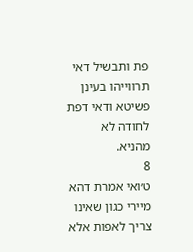פת ותבשיל דאי תרווייהו בעינן פשיטא ודאי דפת לחודה לא מהניא.
8
ט׳ואי אמרת דהא מיירי כגון שאינו צריך לאפות אלא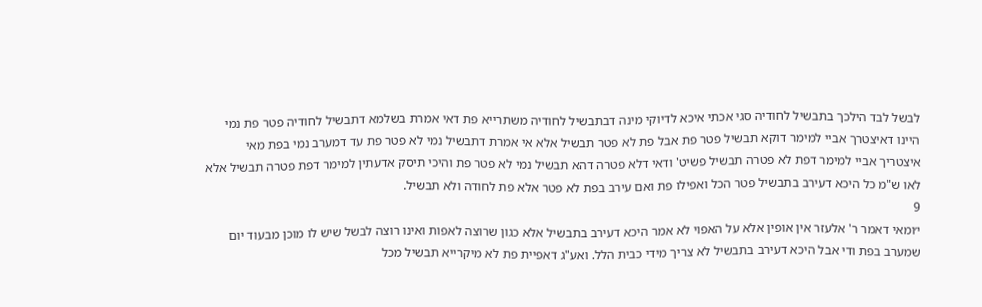לבשל לבד הילכך בתבשיל לחודיה סגי אכתי איכא לדיוקי מינה דבתבשיל לחודיה משתרייא פת דאי אמרת בשלמא דתבשיל לחודיה פטר פת נמי היינו דאיצטרך אביי למימר דוקא תבשיל פטר פת אבל פת לא פטר תבשיל אלא אי אמרת דתבשיל נמי לא פטר פת עד דמערב נמי בפת מאי איצטריך אביי למימר דפת לא פטרה תבשיל פשיט' ודאי דלא פטרה דהא תבשיל נמי לא פטר פת והיכי תיסק אדעתין למימר דפת פטרה תבשיל אלא לאו ש"מ כל היכא דעירב בתבשיל פטר הכל ואפילו פת ואם עירב בפת לא פטר אלא פת לחודה ולא תבשיל.
9
י׳ומאי דאמר ר' אלעזר אין אופין אלא על האפוי לא אמר היכא דעירב בתבשיל אלא כגון שרוצה לאפות ואינו רוצה לבשל שיש לו מוכן מבעוד יום שמערב בפת ודי אבל היכא דעירב בתבשיל לא צריך מידי כבית הלל. ואע"ג דאפיית פת לא מיקרייא תבשיל מכל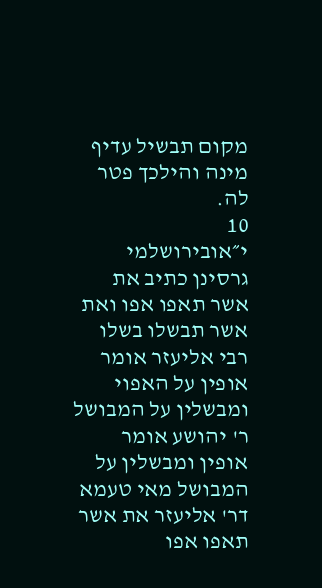מקום תבשיל עדיף מינה והילכך פטר לה.
10
י״אובירושלמי גרסינן כתיב את אשר תאפו אפו ואת אשר תבשלו בשלו רבי אליעזר אומר אופין על האפוי ומבשלין על המבושל ר' יהושע אומר אופין ומבשלין על המבושל מאי טעמא דר' אליעזר את אשר תאפו אפו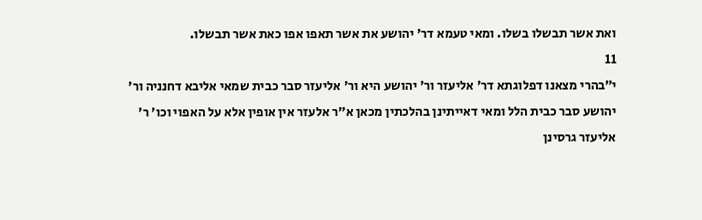ואת אשר תבשלו בשלו. ומאי טעמא דר' יהושע את אשר תאפו אפו כאת אשר תבשלו.
11
י״בהרי מצאנו דפלוגתא דר' אליעזר ור' יהושע היא ור' אליעזר סבר כבית שמאי אליבא דחנניה ור' יהושע סבר כבית הלל ומאי דאייתינן בהלכתין מכאן א"ר אלעזר אין אופין אלא על האפוי וכו' ר' אליעזר גרסינן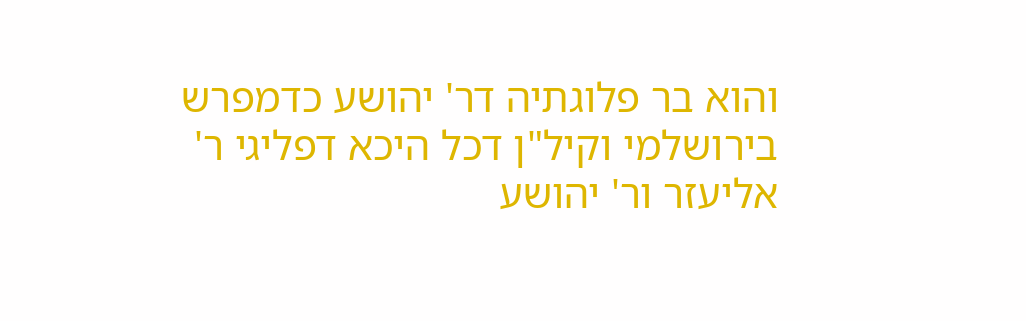והוא בר פלוגתיה דר' יהושע כדמפרש בירושלמי וקיל"ן דכל היכא דפליגי ר' אליעזר ור' יהושע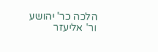הלכה כר' יהושע ור' אליעזר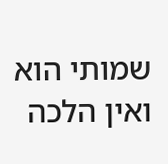שמותי הוא ואין הלכה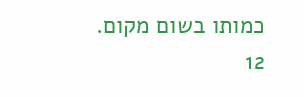כמותו בשום מקום.
12